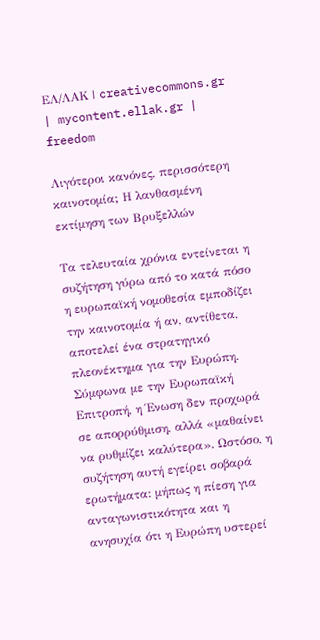ΕΛ/ΛΑΚ | creativecommons.gr | mycontent.ellak.gr |
freedom

Λιγότεροι κανόνες, περισσότερη καινοτομία; Η λανθασμένη εκτίμηση των Βρυξελλών

Τα τελευταία χρόνια εντείνεται η συζήτηση γύρω από το κατά πόσο η ευρωπαϊκή νομοθεσία εμποδίζει την καινοτομία ή αν, αντίθετα, αποτελεί ένα στρατηγικό πλεονέκτημα για την Ευρώπη. Σύμφωνα με την Ευρωπαϊκή Επιτροπή, η Ένωση δεν προχωρά σε απορρύθμιση, αλλά «μαθαίνει να ρυθμίζει καλύτερα». Ωστόσο, η συζήτηση αυτή εγείρει σοβαρά ερωτήματα: μήπως η πίεση για ανταγωνιστικότητα και η ανησυχία ότι η Ευρώπη υστερεί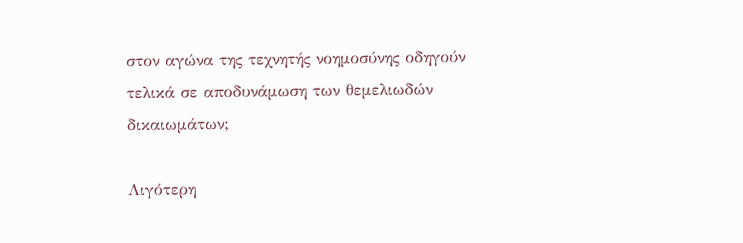στον αγώνα της τεχνητής νοημοσύνης οδηγούν τελικά σε αποδυνάμωση των θεμελιωδών δικαιωμάτων;

Λιγότερη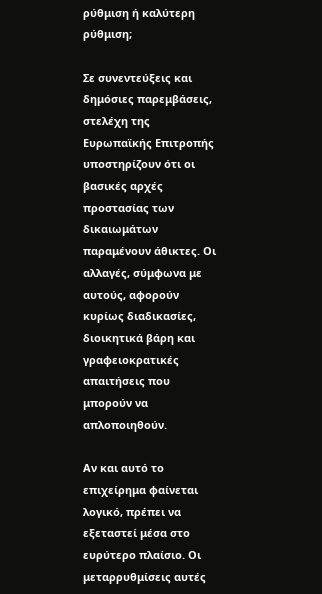ρύθμιση ή καλύτερη ρύθμιση;

Σε συνεντεύξεις και δημόσιες παρεμβάσεις, στελέχη της Ευρωπαϊκής Επιτροπής υποστηρίζουν ότι οι βασικές αρχές προστασίας των δικαιωμάτων παραμένουν άθικτες. Οι αλλαγές, σύμφωνα με αυτούς, αφορούν κυρίως διαδικασίες, διοικητικά βάρη και γραφειοκρατικές απαιτήσεις που μπορούν να απλοποιηθούν.

Αν και αυτό το επιχείρημα φαίνεται λογικό, πρέπει να εξεταστεί μέσα στο ευρύτερο πλαίσιο. Οι μεταρρυθμίσεις αυτές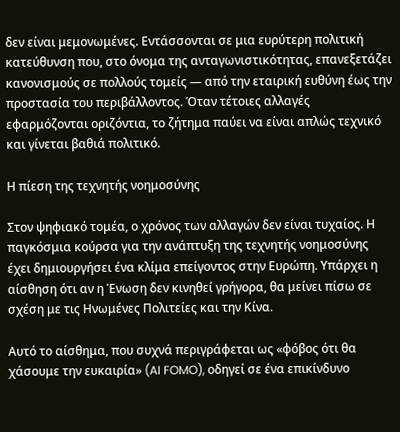δεν είναι μεμονωμένες. Εντάσσονται σε μια ευρύτερη πολιτική κατεύθυνση που, στο όνομα της ανταγωνιστικότητας, επανεξετάζει κανονισμούς σε πολλούς τομείς — από την εταιρική ευθύνη έως την προστασία του περιβάλλοντος. Όταν τέτοιες αλλαγές εφαρμόζονται οριζόντια, το ζήτημα παύει να είναι απλώς τεχνικό και γίνεται βαθιά πολιτικό.

Η πίεση της τεχνητής νοημοσύνης

Στον ψηφιακό τομέα, ο χρόνος των αλλαγών δεν είναι τυχαίος. Η παγκόσμια κούρσα για την ανάπτυξη της τεχνητής νοημοσύνης έχει δημιουργήσει ένα κλίμα επείγοντος στην Ευρώπη. Υπάρχει η αίσθηση ότι αν η Ένωση δεν κινηθεί γρήγορα, θα μείνει πίσω σε σχέση με τις Ηνωμένες Πολιτείες και την Κίνα.

Αυτό το αίσθημα, που συχνά περιγράφεται ως «φόβος ότι θα χάσουμε την ευκαιρία» (AI FOMO), οδηγεί σε ένα επικίνδυνο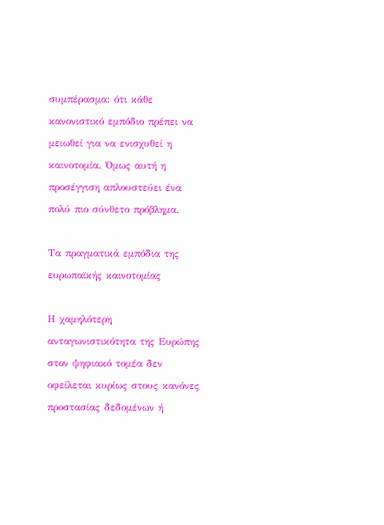συμπέρασμα: ότι κάθε κανονιστικό εμπόδιο πρέπει να μειωθεί για να ενισχυθεί η καινοτομία. Όμως αυτή η προσέγγιση απλουστεύει ένα πολύ πιο σύνθετο πρόβλημα.

Τα πραγματικά εμπόδια της ευρωπαϊκής καινοτομίας

Η χαμηλότερη ανταγωνιστικότητα της Ευρώπης στον ψηφιακό τομέα δεν οφείλεται κυρίως στους κανόνες προστασίας δεδομένων ή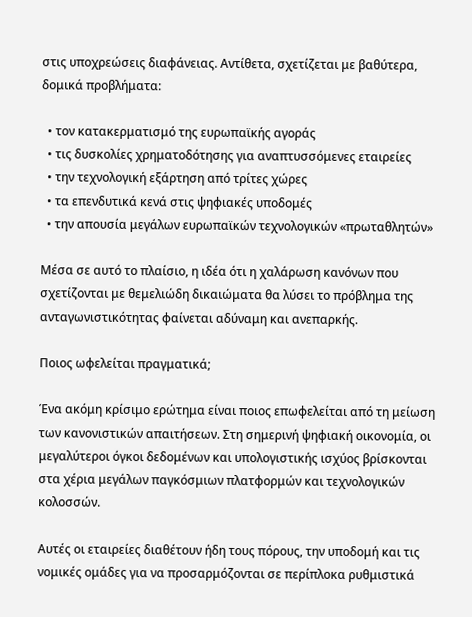στις υποχρεώσεις διαφάνειας. Αντίθετα, σχετίζεται με βαθύτερα, δομικά προβλήματα:

  • τον κατακερματισμό της ευρωπαϊκής αγοράς
  • τις δυσκολίες χρηματοδότησης για αναπτυσσόμενες εταιρείες
  • την τεχνολογική εξάρτηση από τρίτες χώρες
  • τα επενδυτικά κενά στις ψηφιακές υποδομές
  • την απουσία μεγάλων ευρωπαϊκών τεχνολογικών «πρωταθλητών»

Μέσα σε αυτό το πλαίσιο, η ιδέα ότι η χαλάρωση κανόνων που σχετίζονται με θεμελιώδη δικαιώματα θα λύσει το πρόβλημα της ανταγωνιστικότητας φαίνεται αδύναμη και ανεπαρκής.

Ποιος ωφελείται πραγματικά;

Ένα ακόμη κρίσιμο ερώτημα είναι ποιος επωφελείται από τη μείωση των κανονιστικών απαιτήσεων. Στη σημερινή ψηφιακή οικονομία, οι μεγαλύτεροι όγκοι δεδομένων και υπολογιστικής ισχύος βρίσκονται στα χέρια μεγάλων παγκόσμιων πλατφορμών και τεχνολογικών κολοσσών.

Αυτές οι εταιρείες διαθέτουν ήδη τους πόρους, την υποδομή και τις νομικές ομάδες για να προσαρμόζονται σε περίπλοκα ρυθμιστικά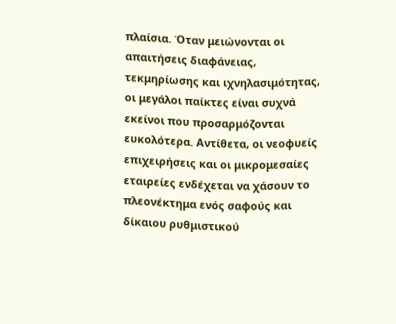πλαίσια. Όταν μειώνονται οι απαιτήσεις διαφάνειας, τεκμηρίωσης και ιχνηλασιμότητας, οι μεγάλοι παίκτες είναι συχνά εκείνοι που προσαρμόζονται ευκολότερα. Αντίθετα, οι νεοφυείς επιχειρήσεις και οι μικρομεσαίες εταιρείες ενδέχεται να χάσουν το πλεονέκτημα ενός σαφούς και δίκαιου ρυθμιστικού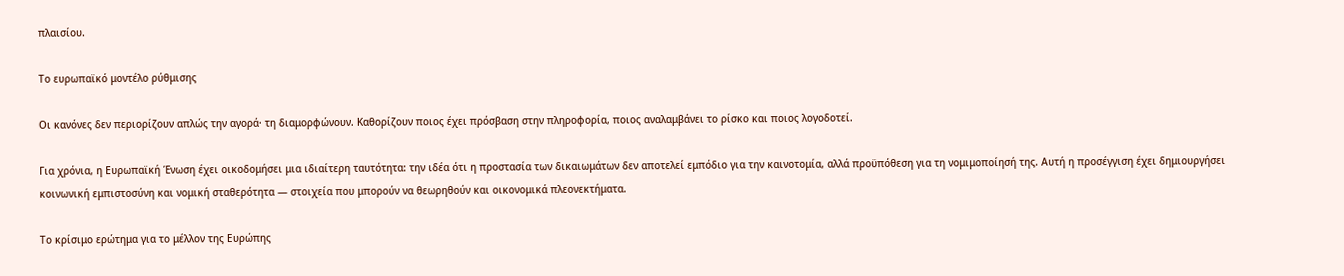πλαισίου.

Το ευρωπαϊκό μοντέλο ρύθμισης

Οι κανόνες δεν περιορίζουν απλώς την αγορά· τη διαμορφώνουν. Καθορίζουν ποιος έχει πρόσβαση στην πληροφορία, ποιος αναλαμβάνει το ρίσκο και ποιος λογοδοτεί.

Για χρόνια, η Ευρωπαϊκή Ένωση έχει οικοδομήσει μια ιδιαίτερη ταυτότητα: την ιδέα ότι η προστασία των δικαιωμάτων δεν αποτελεί εμπόδιο για την καινοτομία, αλλά προϋπόθεση για τη νομιμοποίησή της. Αυτή η προσέγγιση έχει δημιουργήσει κοινωνική εμπιστοσύνη και νομική σταθερότητα — στοιχεία που μπορούν να θεωρηθούν και οικονομικά πλεονεκτήματα.

Το κρίσιμο ερώτημα για το μέλλον της Ευρώπης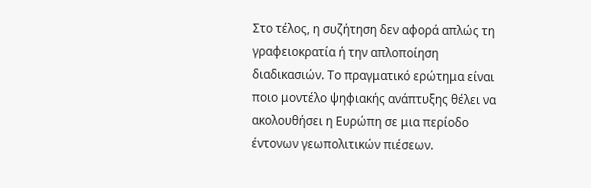Στο τέλος, η συζήτηση δεν αφορά απλώς τη γραφειοκρατία ή την απλοποίηση διαδικασιών. Το πραγματικό ερώτημα είναι ποιο μοντέλο ψηφιακής ανάπτυξης θέλει να ακολουθήσει η Ευρώπη σε μια περίοδο έντονων γεωπολιτικών πιέσεων.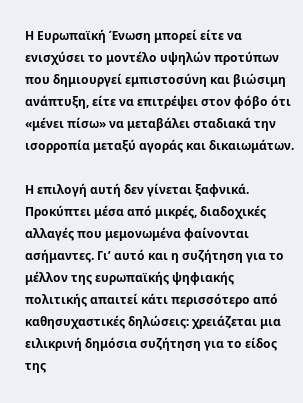Η Ευρωπαϊκή Ένωση μπορεί είτε να ενισχύσει το μοντέλο υψηλών προτύπων που δημιουργεί εμπιστοσύνη και βιώσιμη ανάπτυξη, είτε να επιτρέψει στον φόβο ότι «μένει πίσω» να μεταβάλει σταδιακά την ισορροπία μεταξύ αγοράς και δικαιωμάτων.

Η επιλογή αυτή δεν γίνεται ξαφνικά. Προκύπτει μέσα από μικρές, διαδοχικές αλλαγές που μεμονωμένα φαίνονται ασήμαντες. Γι’ αυτό και η συζήτηση για το μέλλον της ευρωπαϊκής ψηφιακής πολιτικής απαιτεί κάτι περισσότερο από καθησυχαστικές δηλώσεις: χρειάζεται μια ειλικρινή δημόσια συζήτηση για το είδος της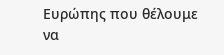Ευρώπης που θέλουμε να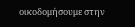οικοδομήσουμε στην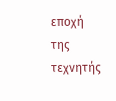εποχή της τεχνητής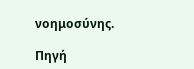νοημοσύνης.

Πηγή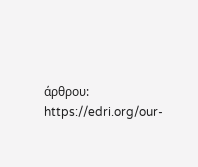άρθρου: https://edri.org/our-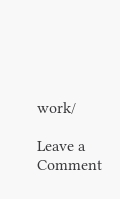work/

Leave a Comment